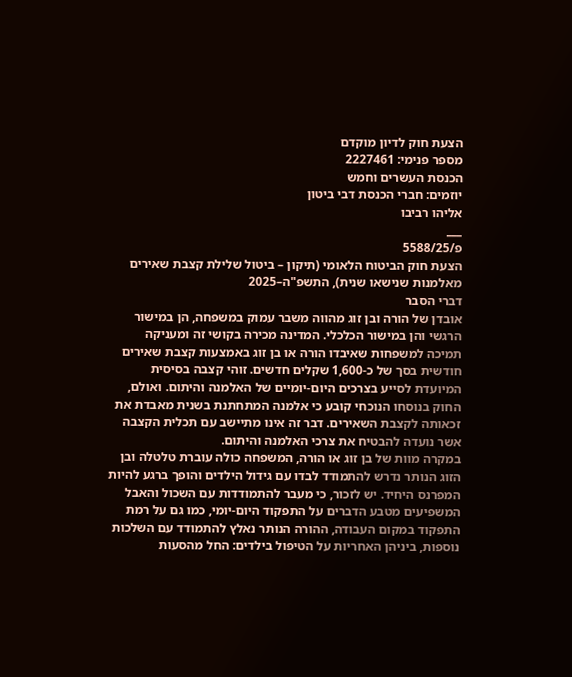הצעת חוק לדיון מוקדם
מספר פנימי: 2227461
הכנסת העשרים וחמש
יוזמים: חברי הכנסת דבי ביטון
אליהו רביבו
___
פ/5588/25
הצעת חוק הביטוח הלאומי (תיקון – ביטול שלילת קצבת שאירים מאלמנות שנישאו שנית), התשפ"ה–2025
דברי הסבר
אובדן של הורה ובן זוג מהווה משבר עמוק במשפחה, הן במישור הרגשי והן במישור הכלכלי. המדינה מכירה בקושי זה ומעניקה תמיכה למשפחות שאיבדו הורה או בן זוג באמצעות קצבת שאירים חודשית בסך של כ-1,600 שקלים חדשים. זוהי קצבה בסיסית המיועדת לסייע בצרכים היום-יומיים של האלמנה והיתום. ואולם, החוק בנוסחו הנוכחי קובע כי אלמנה המתחתנת בשנית מאבדת את זכאותה לקצבת השאירים. דבר זה אינו מתיישב עם תכלית הקצבה אשר נועדה להבטיח את צרכי האלמנה והיתום.
במקרה מוות של בן זוג או הורה, המשפחה כולה עוברת טלטלה ובן הזוג הנותר נדרש להתמודד לבדו עם גידול הילדים והופך ברגע להיות המפרנס היחיד. יש לזכור, כי מעבר להתמודדות עם השכול והאבל המשפיעים מטבע הדברים על התפקוד היום-יומי, כמו גם על רמת התפקוד במקום העבודה, ההורה הנותר נאלץ להתמודד עם השלכות נוספות, ביניהן האחריות על הטיפול בילדים: החל מהסעות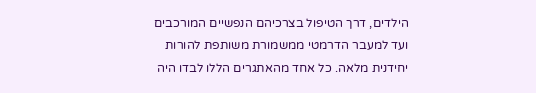הילדים, דרך הטיפול בצרכיהם הנפשיים המורכבים ועד למעבר הדרמטי ממשמורת משותפת להורות יחידנית מלאה. כל אחד מהאתגרים הללו לבדו היה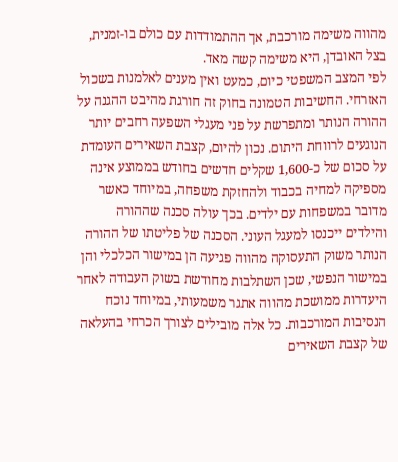מהווה משימה מורכבת, אך ההתמודדות עם כולם בו-זמנית, בצל האובדן, היא משימה קשה מאד.
לפי המצב המשפטי כיום, כמעט ואין מענים לאלמנות בשכול האזרחי. החשיבות הטמונה בחוק זה חורגת מהיבט ההגנה על ההורה הנותר ומתפרשת על פני מעגלי השפעה רחבים יותר הנוגעים לרווחת היתום. נכון להיום, קצבת השאירים העומדת על סכום של כ-1,600 שקלים חדשים בחודש בממוצע אינה מספיקה למחיה בכבוד ולהחזקת משפחה, במיוחד כאשר מדובר במשפחות עם ילדים. בכך עולה סכנה שההורה והילדים ייכנסו למעגל העוני. הסכנה של פליטתו של ההורה הנותר משוק התעסוקה מהווה פגיעה הן במישור הכלכלי והן במישור הנפשי, שכן השתלבות מחודשת בשוק העבודה לאחר היעדרות ממושכת מהווה אתגר משמעותי, במיוחד נוכח הנסיבות המורכבות. כל אלה מובילים לצורך הכרחי בהעלאה של קצבת השאירים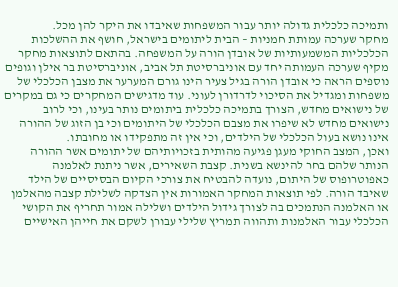ותמיכה כלכלית גדולה יותר עבור המשפחות שאיבדו את היקר להן מכל.
מחקר שערכה עמותת חמניות – הבית ליתומים בישראל, חושף את ההשלכות הכלכליות המשמעותיות של אובדן הורה על המשפחה. בהתאם לתוצאות מחקר מקיף שערכה העמותה יחד עם אוניברסיטת תל אביב, אוניברסיטת בר אילן וגופים נוספים הראה כי אובדן הורה בגיל צעיר הינו גורם המערער את מצבן הכלכלי של משפחות ומגדיל את הסיכוי לדרדורן לעוני. עוד מדגישים המחקרים כי גם במקרים של נישואים מחדש, הצורך בתמיכה כלכלית ביתומים נותר בעינו, וכי לרוב נישואים מחדש לא שיפרו את מצבם הכלכלי של היתומים וכי בן הזוג של ההורה אינו נושא בעול הכלכלי של הילדים, וכי אין זה מתפקידו או מחובתו.
ואכן, המצב החוקי מעגן פגיעה מהותית בזכויותיהם של יתומים אשר ההורה הנותר שלהם בחר להינשא בשנית. קצבת השאירים, אשר ניתנת לאלמנה כאפוטרופוס של היתום, נועדה להבטיח את צורכי הקיום הבסיסיים של הילד שאיבד הורה. לפי תוצאות המחקר האמורות אין הצדקה לשלילת קצבה מהאלמן או האלמנה הנתמכים בה לצורך גידול הילדים ושלילה אמור תחריף את הקושי הכלכלי עבור האלמנות ותהווה תמריץ שלילי עבורן לשקם את חייהן האישיים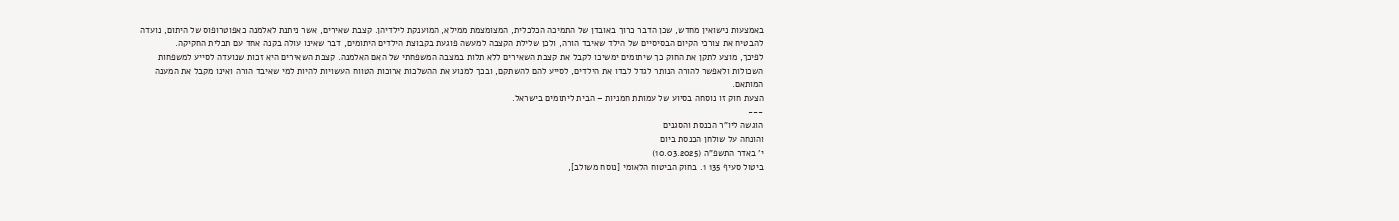באמצעות נישואין מחדש, שכן הדבר כרוך באובדן של התמיכה הכלכלית, המצומצמת ממילא, המוענקת לילדיהן. קצבת שאירים, אשר ניתנת לאלמנה כאפוטרופוס של היתום, נועדה להבטיח את צורכי הקיום הבסיסיים של הילד שאיבד הורה, ולכן שלילת הקצבה למעשה פוגעת בקבוצת הילדים היתומים, דבר שאינו עולה בקנה אחד עם תכלית החקיקה.
לפיכך, מוצע לתקן את החוק כך שיתומים ימשיכו לקבל את קצבת השאירים ללא תלות במצבה המשפחתי של האם האלמנה. קצבת השאירים היא זכות שנועדה לסייע למשפחות השכולות ולאפשר להורה הנותר לגדל לבדו את הילדים, לסייע להם להשתקם, ובכך למנוע את ההשלכות ארוכות הטווח העשויות להיות למי שאיבד הורה ואינו מקבל את המענה המותאם.
הצעת חוק זו נוסחה בסיוע של עמותת חמניות – הבית ליתומים בישראל.
---
הוגשה ליו"ר הכנסת והסגנים
והונחה על שולחן הכנסת ביום
י' באדר התשפ"ה (10.03.2025)
ביטול סעיף 135 1. בחוק הביטוח הלאומי [נוסח משולב],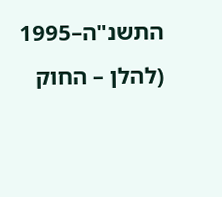התשנ"ה–1995 (להלן – החוק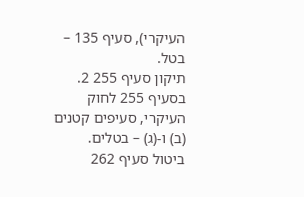העיקרי), סעיף 135 – בטל.
תיקון סעיף 255 2. בסעיף 255 לחוק העיקרי, סעיפים קטנים (ב) ו-(ג) – בטלים.
ביטול סעיף 262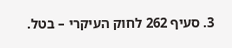3. סעיף 262 לחוק העיקרי – בטל.